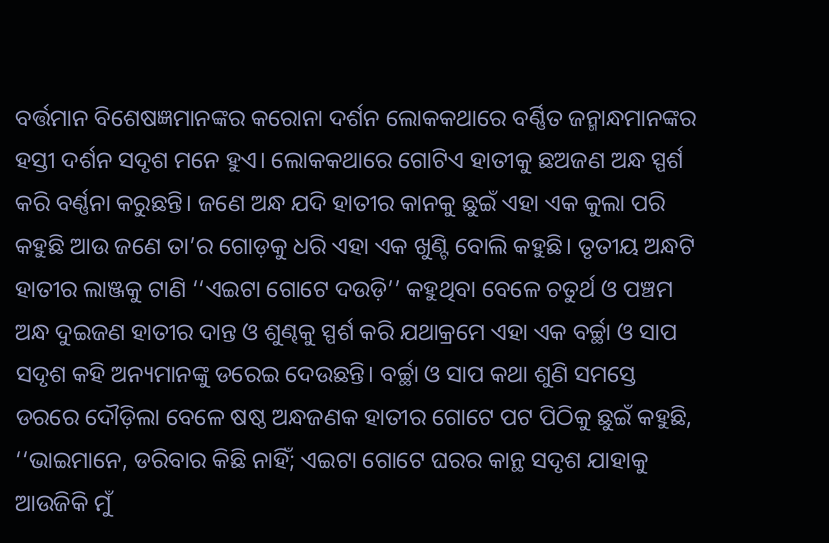ବର୍ତ୍ତମାନ ବିଶେଷଜ୍ଞମାନଙ୍କର କରୋନା ଦର୍ଶନ ଲୋକକଥାରେ ବର୍ଣ୍ଣିତ ଜନ୍ମାନ୍ଧମାନଙ୍କର ହସ୍ତୀ ଦର୍ଶନ ସଦୃଶ ମନେ ହୁଏ। ଲୋକକଥାରେ ଗୋଟିଏ ହାତୀକୁ ଛଅଜଣ ଅନ୍ଧ ସ୍ପର୍ଶ କରି ବର୍ଣ୍ଣନା କରୁଛନ୍ତି। ଜଣେ ଅନ୍ଧ ଯଦି ହାତୀର କାନକୁ ଛୁଇଁ ଏହା ଏକ କୁଲା ପରି କହୁଛି ଆଉ ଜଣେ ତା’ର ଗୋଡ଼କୁ ଧରି ଏହା ଏକ ଖୁଣ୍ଟି ବୋଲି କହୁଛି। ତୃତୀୟ ଅନ୍ଧଟି ହାତୀର ଲାଞ୍ଜକୁ ଟାଣି ‘‘ଏଇଟା ଗୋଟେ ଦଉଡ଼ି’’ କହୁଥିବା ବେଳେ ଚତୁର୍ଥ ଓ ପଞ୍ଚମ ଅନ୍ଧ ଦୁଇଜଣ ହାତୀର ଦାନ୍ତ ଓ ଶୁଣ୍ଢକୁ ସ୍ପର୍ଶ କରି ଯଥାକ୍ରମେ ଏହା ଏକ ବର୍ଚ୍ଛା ଓ ସାପ ସଦୃଶ କହି ଅନ୍ୟମାନଙ୍କୁ ଡରେଇ ଦେଉଛନ୍ତି। ବର୍ଚ୍ଛା ଓ ସାପ କଥା ଶୁଣି ସମସ୍ତେ ଡରରେ ଦୌଡ଼ିଲା ବେଳେ ଷଷ୍ଠ ଅନ୍ଧଜଣକ ହାତୀର ଗୋଟେ ପଟ ପିଠିକୁ ଛୁଇଁ କହୁଛି, ‘‘ଭାଇମାନେ, ଡରିବାର କିଛି ନାହିଁ; ଏଇଟା ଗୋଟେ ଘରର କାନ୍ଥ ସଦୃଶ ଯାହାକୁ ଆଉଜିକି ମୁଁ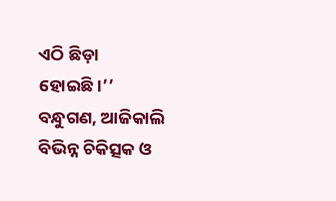ଏଠି ଛିଡ଼ା ହୋଇଛି।’’
ବନ୍ଧୁଗଣ, ଆଜିକାଲି ବିଭିନ୍ନ ଚିକିତ୍ସକ ଓ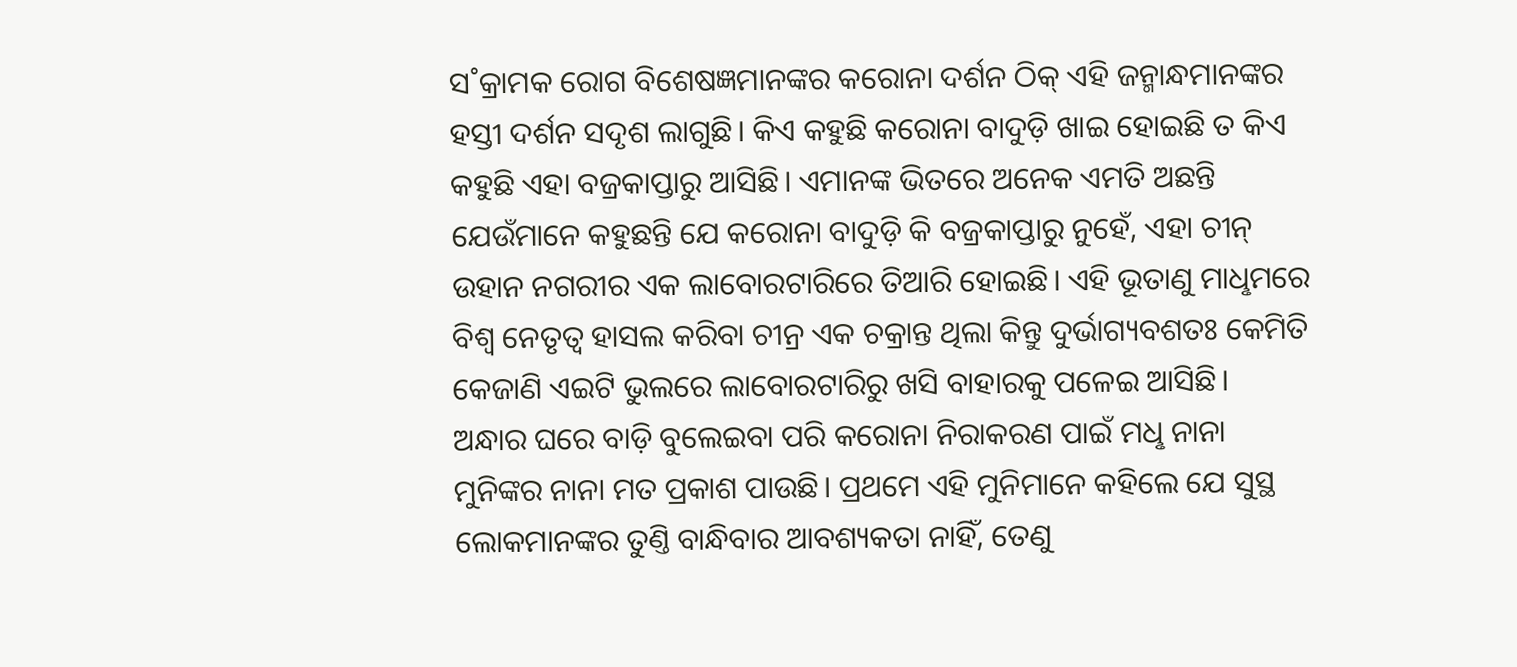ସ˚କ୍ରାମକ ରୋଗ ବିଶେଷଜ୍ଞମାନଙ୍କର କରୋନା ଦର୍ଶନ ଠିକ୍ ଏହି ଜନ୍ମାନ୍ଧମାନଙ୍କର ହସ୍ତୀ ଦର୍ଶନ ସଦୃଶ ଲାଗୁଛି। କିଏ କହୁଛି କରୋନା ବାଦୁଡ଼ି ଖାଇ ହୋଇଛି ତ କିଏ କହୁଛି ଏହା ବଜ୍ରକାପ୍ତାରୁ ଆସିଛି। ଏମାନଙ୍କ ଭିତରେ ଅନେକ ଏମତି ଅଛନ୍ତି ଯେଉଁମାନେ କହୁଛନ୍ତି ଯେ କରୋନା ବାଦୁଡ଼ି କି ବଜ୍ରକାପ୍ତାରୁ ନୁହେଁ, ଏହା ଚୀନ୍ ଉହାନ ନଗରୀର ଏକ ଲାବୋରଟାରିରେ ତିଆରି ହୋଇଛି। ଏହି ଭୂତାଣୁ ମାଧୢମରେ ବିଶ୍ବ ନେତୃତ୍ବ ହାସଲ କରିବା ଚୀନ୍ର ଏକ ଚକ୍ରାନ୍ତ ଥିଲା କିନ୍ତୁ ଦୁର୍ଭାଗ୍ୟବଶତଃ କେମିତି କେଜାଣି ଏଇଟି ଭୁଲରେ ଲାବୋରଟାରିରୁ ଖସି ବାହାରକୁ ପଳେଇ ଆସିଛି।
ଅନ୍ଧାର ଘରେ ବାଡ଼ି ବୁଲେଇବା ପରି କରୋନା ନିରାକରଣ ପାଇଁ ମଧୢ ନାନା ମୁନିଙ୍କର ନାନା ମତ ପ୍ରକାଶ ପାଉଛି। ପ୍ରଥମେ ଏହି ମୁନିମାନେ କହିଲେ ଯେ ସୁସ୍ଥ ଲୋକମାନଙ୍କର ତୁଣ୍ତି ବାନ୍ଧିବାର ଆବଶ୍ୟକତା ନାହିଁ, ତେଣୁ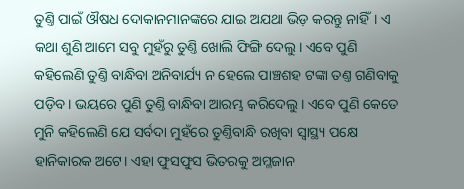ତୁଣ୍ତି ପାଇଁ ଔଷଧ ଦୋକାନମାନଙ୍କରେ ଯାଇ ଅଯଥା ଭିଡ଼ କରନ୍ତୁ ନାହିଁ। ଏ କଥା ଶୁଣି ଆମେ ସବୁ ମୁହଁରୁ ତୁଣ୍ତି ଖୋଲି ଫିଙ୍ଗି ଦେଲୁ। ଏବେ ପୁଣି କହିଲେଣି ତୁଣ୍ତି ବାନ୍ଧିବା ଅନିବାର୍ଯ୍ୟ ନ ହେଲେ ପାଞ୍ଚଶହ ଟଙ୍କା ତଣ୍ତ ଗଣିବାକୁ ପଡ଼ିବ। ଭୟରେ ପୁଣି ତୁଣ୍ତି ବାନ୍ଧିବା ଆରମ୍ଭ କରିଦେଲୁ। ଏବେ ପୁଣି କେତେ ମୁନି କହିଲେଣି ଯେ ସର୍ବଦା ମୁହଁରେ ତୁଣ୍ତିବାନ୍ଧି ରଖିବା ସ୍ବାସ୍ଥ୍ୟ ପକ୍ଷେ ହାନିକାରକ ଅଟେ। ଏହା ଫୁସଫୁସ ଭିତରକୁ ଅମ୍ଳଜାନ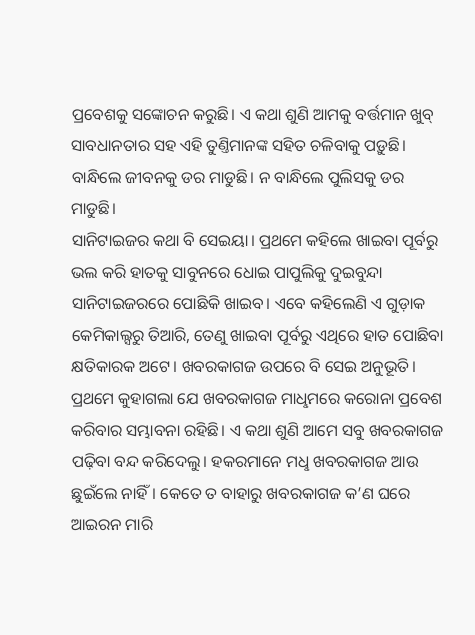ପ୍ରବେଶକୁ ସଙ୍କୋଚନ କରୁଛି। ଏ କଥା ଶୁଣି ଆମକୁ ବର୍ତ୍ତମାନ ଖୁବ୍ ସାବଧାନତାର ସହ ଏହି ତୁଣ୍ତିମାନଙ୍କ ସହିତ ଚଳିବାକୁ ପଡ଼ୁଛି। ବାନ୍ଧିଲେ ଜୀବନକୁ ଡର ମାଡୁଛି। ନ ବାନ୍ଧିଲେ ପୁଲିସକୁ ଡର ମାଡୁଛି।
ସାନିଟାଇଜର କଥା ବି ସେଇୟା। ପ୍ରଥମେ କହିଲେ ଖାଇବା ପୂର୍ବରୁ ଭଲ କରି ହାତକୁ ସାବୁନରେ ଧୋଇ ପାପୁଲିକୁ ଦୁଇବୁନ୍ଦା ସାନିଟାଇଜରରେ ପୋଛିକି ଖାଇବ। ଏବେ କହିଲେଣି ଏ ଗୁଡ଼ାକ କେମିକାଲ୍ସରୁ ତିଆରି, ତେଣୁ ଖାଇବା ପୂର୍ବରୁ ଏଥିରେ ହାତ ପୋଛିବା କ୍ଷତିକାରକ ଅଟେ। ଖବରକାଗଜ ଉପରେ ବି ସେଇ ଅନୁଭୂତି। ପ୍ରଥମେ କୁହାଗଲା ଯେ ଖବରକାଗଜ ମାଧୢମରେ କରୋନା ପ୍ରବେଶ କରିବାର ସମ୍ଭାବନା ରହିଛି। ଏ କଥା ଶୁଣି ଆମେ ସବୁ ଖବରକାଗଜ ପଢ଼ିବା ବନ୍ଦ କରିଦେଲୁ। ହକରମାନେ ମଧୢ ଖବରକାଗଜ ଆଉ ଛୁଇଁଲେ ନାହିଁ। କେତେ ତ ବାହାରୁ ଖବରକାଗଜ କ’ଣ ଘରେ ଆଇରନ ମାରି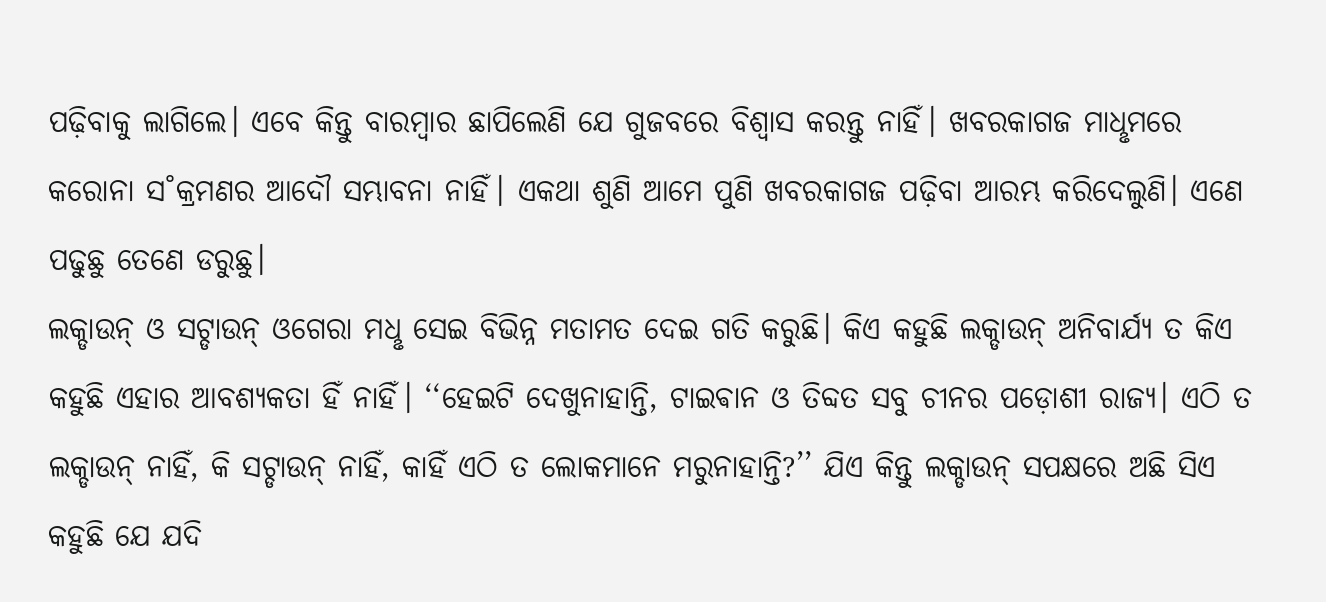ପଢ଼ିବାକୁ ଲାଗିଲେ। ଏବେ କିନ୍ତୁ ବାରମ୍ବାର ଛାପିଲେଣି ଯେ ଗୁଜବରେ ବିଶ୍ବାସ କରନ୍ତୁ ନାହିଁ। ଖବରକାଗଜ ମାଧୢମରେ କରୋନା ସ˚କ୍ରମଣର ଆଦୌ ସମ୍ଭାବନା ନାହିଁ। ଏକଥା ଶୁଣି ଆମେ ପୁଣି ଖବରକାଗଜ ପଢ଼ିବା ଆରମ୍ଭ କରିଦେଲୁଣି। ଏଣେ ପଢୁଛୁ ତେଣେ ଡରୁଛୁ।
ଲକ୍ଡାଉନ୍ ଓ ସଟ୍ଡାଉନ୍ ଓଗେରା ମଧୢ ସେଇ ବିଭିନ୍ନ ମତାମତ ଦେଇ ଗତି କରୁଛି। କିଏ କହୁଛି ଲକ୍ଡାଉନ୍ ଅନିବାର୍ଯ୍ୟ ତ କିଏ କହୁଛି ଏହାର ଆବଶ୍ୟକତା ହିଁ ନାହିଁ। ‘‘ହେଇଟି ଦେଖୁନାହାନ୍ତି, ଟାଇଵାନ ଓ ତିବ୍ଦତ ସବୁ ଚୀନର ପଡ଼ୋଶୀ ରାଜ୍ୟ। ଏଠି ତ ଲକ୍ଡାଉନ୍ ନାହିଁ, କି ସଟ୍ଡାଉନ୍ ନାହିଁ, କାହିଁ ଏଠି ତ ଲୋକମାନେ ମରୁନାହାନ୍ତି?’’ ଯିଏ କିନ୍ତୁ ଲକ୍ଡାଉନ୍ ସପକ୍ଷରେ ଅଛି ସିଏ କହୁଛି ଯେ ଯଦି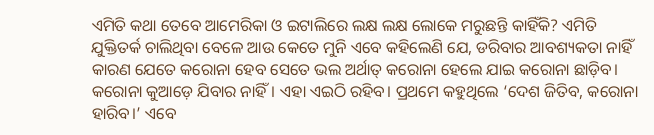ଏମିତି କଥା ତେବେ ଆମେରିକା ଓ ଇଟାଲିରେ ଲକ୍ଷ ଲକ୍ଷ ଲୋକେ ମରୁଛନ୍ତି କାହିଁକି? ଏମିତି ଯୁକ୍ତିତର୍କ ଚାଲିଥିବା ବେଳେ ଆଉ କେତେ ମୁନି ଏବେ କହିଲେଣି ଯେ, ଡରିବାର ଆବଶ୍ୟକତା ନାହିଁ କାରଣ ଯେତେ କରୋନା ହେବ ସେତେ ଭଲ ଅର୍ଥାତ୍ କରୋନା ହେଲେ ଯାଇ କରୋନା ଛାଡ଼ିବ। କରୋନା କୁଆଡ଼େ ଯିବାର ନାହିଁ। ଏହା ଏଇଠି ରହିବ। ପ୍ରଥମେ କହୁଥିଲେ ‘ଦେଶ ଜିତିବ, କରୋନା ହାରିବ।’ ଏବେ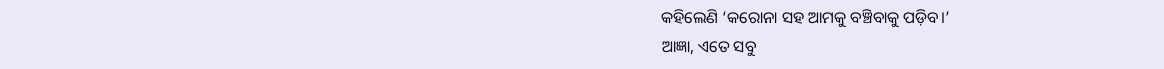କହିଲେଣି ‘କରୋନା ସହ ଆମକୁ ବଞ୍ଚିବାକୁ ପଡ଼ିବ।’
ଆଜ୍ଞା, ଏତେ ସବୁ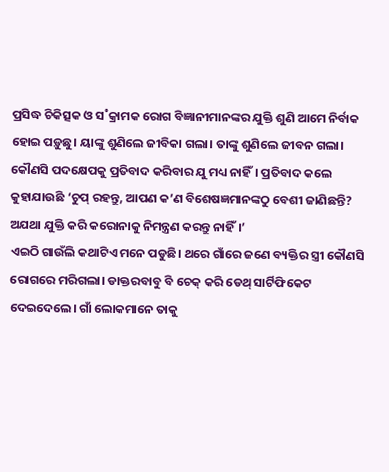ପ୍ରସିଦ୍ଧ ଚିକିତ୍ସକ ଓ ସ˚କ୍ରାମକ ରୋଗ ବିଜ୍ଞାନୀମାନଙ୍କର ଯୁକ୍ତି ଶୁଣି ଆମେ ନିର୍ବାକ ହୋଇ ପଡ଼ୁଛୁ। ୟାଙ୍କୁ ଶୁଣିଲେ ଜୀବିକା ଗଲା। ତାଙ୍କୁ ଶୁଣିଲେ ଜୀବନ ଗଲା। କୌଣସି ପଦକ୍ଷେପକୁ ପ୍ରତିବାଦ କରିବାର ଯୁ ମଧ୍ୟ ନାହିଁ। ପ୍ରତିବାଦ କଲେ କୁହାଯାଉଛି ‘ଚୁପ୍ ରହନ୍ତୁ, ଆପଣ କ’ଣ ବିଶେଷଜ୍ଞମାନଙ୍କଠୁ ବେଶୀ ଜାଣିଛନ୍ତି? ଅଯଥା ଯୁକ୍ତି କରି କରୋନାକୁ ନିମନ୍ତ୍ରଣ କରନ୍ତୁ ନାହିଁ।’
ଏଇଠି ଗାଉଁଲି କଥାଟିଏ ମନେ ପଡୁଛି। ଥରେ ଗାଁରେ ଜଣେ ବ୍ୟକ୍ତିର ସ୍ତ୍ରୀ କୌଣସି ରୋଗରେ ମରିଗଲା। ଡାକ୍ତରବାବୁ ବି ଚେକ୍ କରି ଡେଥ୍ ସାର୍ଟିଫିକେଟ ଦେଇଦେଲେ। ଗାଁ ଲୋକମାନେ ତାକୁ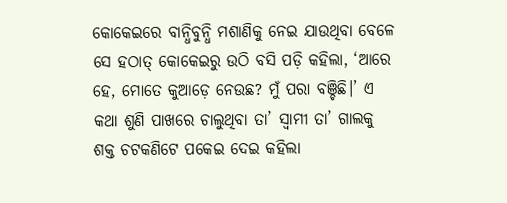କୋକେଇରେ ବାନ୍ଧିବୁନ୍ଧି ମଶାଣିକୁ ନେଇ ଯାଉଥିବା ବେଳେ ସେ ହଠାତ୍ କୋକେଇରୁ ଉଠି ବସି ପଡ଼ି କହିଲା, ‘ଆରେ ହେ, ମୋତେ କୁଆଡ଼େ ନେଉଛ? ମୁଁ ପରା ବଞ୍ଚିଛି।’ ଏ କଥା ଶୁଣି ପାଖରେ ଚାଲୁଥିବା ତା’ ସ୍ବାମୀ ତା’ ଗାଲକୁ ଶକ୍ତ ଚଟକଣିଟେ ପକେଇ ଦେଇ କହିଲା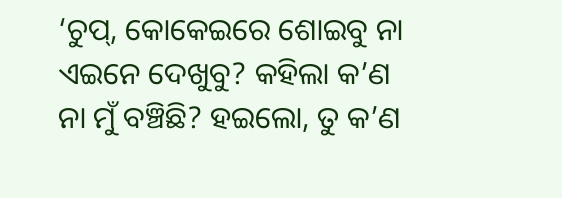‘ଚୁପ୍, କୋକେଇରେ ଶୋଇବୁ ନା ଏଇନେ ଦେଖୁବୁ? କହିଲା କ’ଣ ନା ମୁଁ ବଞ୍ଚିଛି? ହଇଲୋ, ତୁ କ’ଣ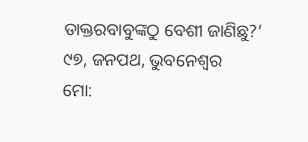ଡାକ୍ତରବାବୁଙ୍କଠୁ ବେଶୀ ଜାଣିଛୁ?’
୯୭, ଜନପଥ, ଭୁବନେଶ୍ବର
ମୋ: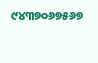୯୪୩୭୦୬୭୫୬୭